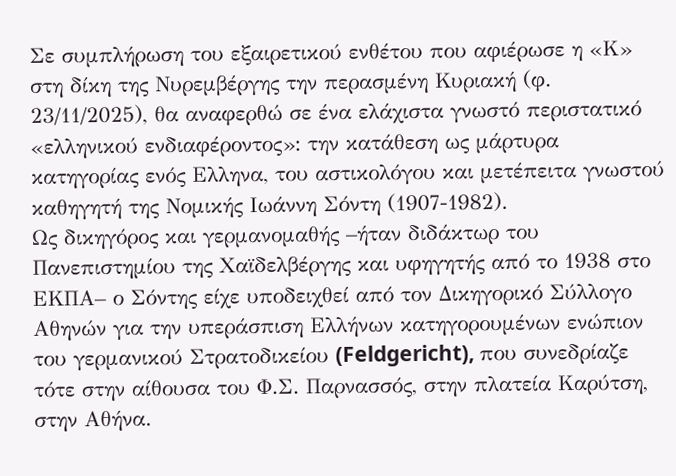Σε συμπλήρωση του εξαιρετικού ενθέτου που αφιέρωσε η «Κ» στη δίκη της Νυρεμβέργης την περασμένη Κυριακή (φ. 23/11/2025), θα αναφερθώ σε ένα ελάχιστα γνωστό περιστατικό «ελληνικού ενδιαφέροντος»: την κατάθεση ως μάρτυρα κατηγορίας ενός Ελληνα, του αστικολόγου και μετέπειτα γνωστού καθηγητή της Νομικής Ιωάννη Σόντη (1907-1982).
Ως δικηγόρος και γερμανομαθής –ήταν διδάκτωρ του Πανεπιστημίου της Χαϊδελβέργης και υφηγητής από το 1938 στο ΕΚΠΑ– ο Σόντης είχε υποδειχθεί από τον Δικηγορικό Σύλλογο Αθηνών για την υπεράσπιση Ελλήνων κατηγορουμένων ενώπιον του γερμανικού Στρατοδικείου (Feldgericht), που συνεδρίαζε τότε στην αίθουσα του Φ.Σ. Παρνασσός, στην πλατεία Καρύτση, στην Αθήνα.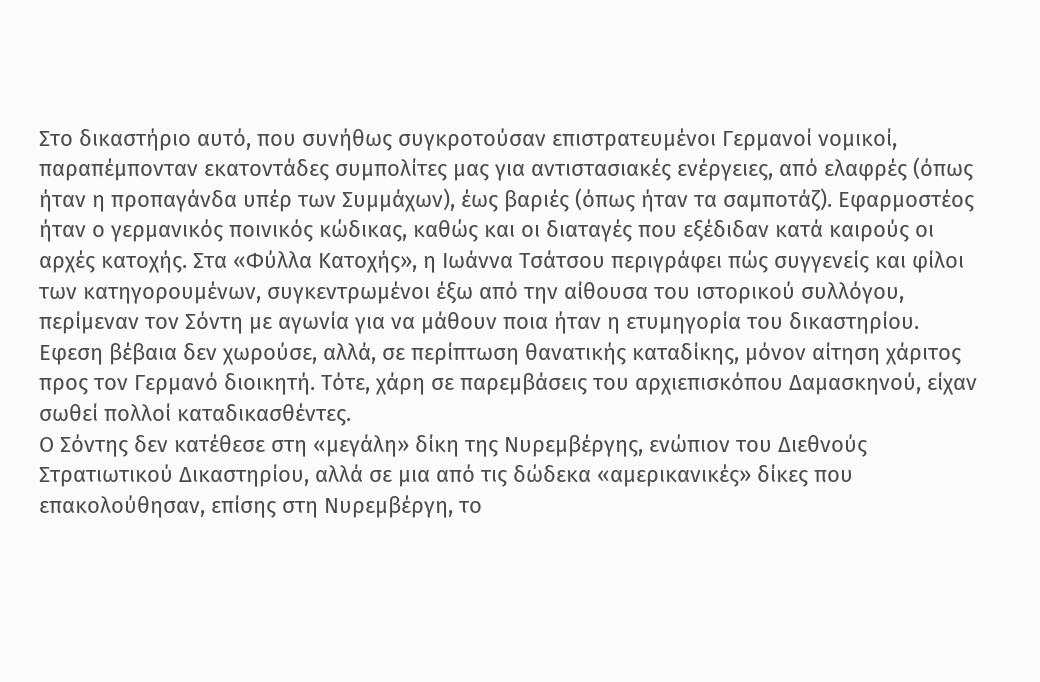Στο δικαστήριο αυτό, που συνήθως συγκροτούσαν επιστρατευμένοι Γερμανοί νομικοί, παραπέμπονταν εκατοντάδες συμπολίτες μας για αντιστασιακές ενέργειες, από ελαφρές (όπως ήταν η προπαγάνδα υπέρ των Συμμάχων), έως βαριές (όπως ήταν τα σαμποτάζ). Εφαρμοστέος ήταν ο γερμανικός ποινικός κώδικας, καθώς και οι διαταγές που εξέδιδαν κατά καιρούς οι αρχές κατοχής. Στα «Φύλλα Κατοχής», η Ιωάννα Τσάτσου περιγράφει πώς συγγενείς και φίλοι των κατηγορουμένων, συγκεντρωμένοι έξω από την αίθουσα του ιστορικού συλλόγου, περίμεναν τον Σόντη με αγωνία για να μάθουν ποια ήταν η ετυμηγορία του δικαστηρίου. Εφεση βέβαια δεν χωρούσε, αλλά, σε περίπτωση θανατικής καταδίκης, μόνον αίτηση χάριτος προς τον Γερμανό διοικητή. Τότε, χάρη σε παρεμβάσεις του αρχιεπισκόπου Δαμασκηνού, είχαν σωθεί πολλοί καταδικασθέντες.
Ο Σόντης δεν κατέθεσε στη «μεγάλη» δίκη της Νυρεμβέργης, ενώπιον του Διεθνούς Στρατιωτικού Δικαστηρίου, αλλά σε μια από τις δώδεκα «αμερικανικές» δίκες που επακολούθησαν, επίσης στη Νυρεμβέργη, το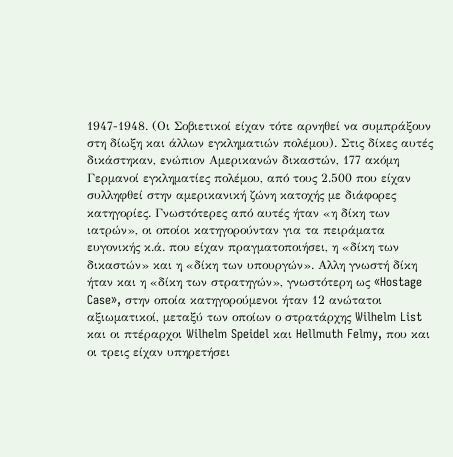1947-1948. (Οι Σοβιετικοί είχαν τότε αρνηθεί να συμπράξουν στη δίωξη και άλλων εγκληματιών πολέμου). Στις δίκες αυτές δικάστηκαν, ενώπιον Αμερικανών δικαστών, 177 ακόμη Γερμανοί εγκληματίες πολέμου, από τους 2.500 που είχαν συλληφθεί στην αμερικανική ζώνη κατοχής με διάφορες κατηγορίες. Γνωστότερες από αυτές ήταν «η δίκη των ιατρών», οι οποίοι κατηγορούνταν για τα πειράματα ευγονικής κ.ά. που είχαν πραγματοποιήσει, η «δίκη των δικαστών» και η «δίκη των υπουργών». Αλλη γνωστή δίκη ήταν και η «δίκη των στρατηγών», γνωστότερη ως «Hostage Case», στην οποία κατηγορούμενοι ήταν 12 ανώτατοι αξιωματικοί, μεταξύ των οποίων ο στρατάρχης Wilhelm List και οι πτέραρχοι Wilhelm Speidel και Hellmuth Felmy, που και οι τρεις είχαν υπηρετήσει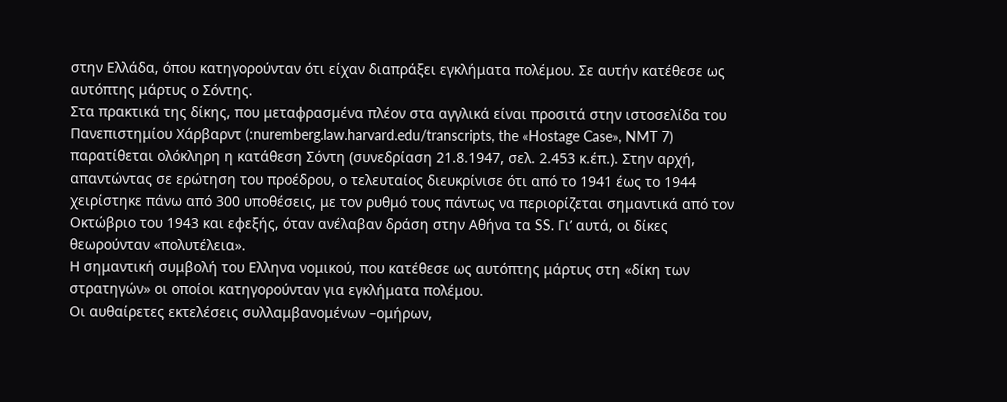στην Ελλάδα, όπου κατηγορούνταν ότι είχαν διαπράξει εγκλήματα πολέμου. Σε αυτήν κατέθεσε ως αυτόπτης μάρτυς ο Σόντης.
Στα πρακτικά της δίκης, που μεταφρασμένα πλέον στα αγγλικά είναι προσιτά στην ιστοσελίδα του Πανεπιστημίου Χάρβαρντ (:nuremberg.law.harvard.edu/transcripts, the «Hostage Case», NMT 7) παρατίθεται ολόκληρη η κατάθεση Σόντη (συνεδρίαση 21.8.1947, σελ. 2.453 κ.έπ.). Στην αρχή, απαντώντας σε ερώτηση του προέδρου, ο τελευταίος διευκρίνισε ότι από το 1941 έως το 1944 χειρίστηκε πάνω από 300 υποθέσεις, με τον ρυθμό τους πάντως να περιορίζεται σημαντικά από τον Οκτώβριο του 1943 και εφεξής, όταν ανέλαβαν δράση στην Αθήνα τα SS. Γι’ αυτά, οι δίκες θεωρούνταν «πολυτέλεια».
Η σημαντική συμβολή του Ελληνα νομικού, που κατέθεσε ως αυτόπτης μάρτυς στη «δίκη των στρατηγών» οι οποίοι κατηγορούνταν για εγκλήματα πολέμου.
Οι αυθαίρετες εκτελέσεις συλλαμβανομένων –ομήρων,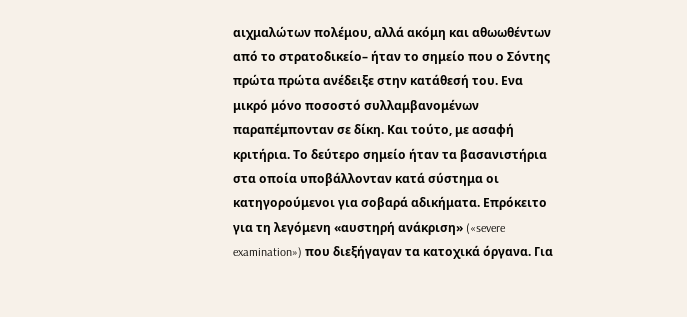αιχμαλώτων πολέμου, αλλά ακόμη και αθωωθέντων από το στρατοδικείο– ήταν το σημείο που ο Σόντης πρώτα πρώτα ανέδειξε στην κατάθεσή του. Ενα μικρό μόνο ποσοστό συλλαμβανομένων παραπέμπονταν σε δίκη. Και τούτο, με ασαφή κριτήρια. Το δεύτερο σημείο ήταν τα βασανιστήρια στα οποία υποβάλλονταν κατά σύστημα οι κατηγορούμενοι για σοβαρά αδικήματα. Επρόκειτο για τη λεγόμενη «αυστηρή ανάκριση» («severe examination») που διεξήγαγαν τα κατοχικά όργανα. Για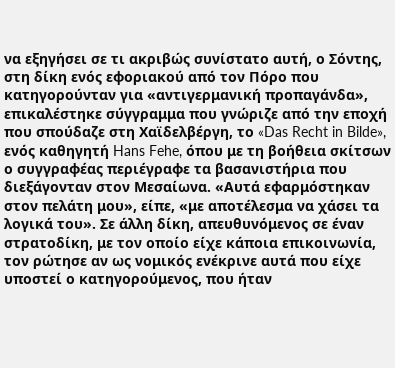να εξηγήσει σε τι ακριβώς συνίστατο αυτή, ο Σόντης, στη δίκη ενός εφοριακού από τον Πόρο που κατηγορούνταν για «αντιγερμανική προπαγάνδα», επικαλέστηκε σύγγραμμα που γνώριζε από την εποχή που σπούδαζε στη Χαϊδελβέργη, το «Das Recht in Bilde», ενός καθηγητή Hans Fehe, όπου με τη βοήθεια σκίτσων ο συγγραφέας περιέγραφε τα βασανιστήρια που διεξάγονταν στον Μεσαίωνα. «Αυτά εφαρμόστηκαν στον πελάτη μου», είπε, «με αποτέλεσμα να χάσει τα λογικά του». Σε άλλη δίκη, απευθυνόμενος σε έναν στρατοδίκη, με τον οποίο είχε κάποια επικοινωνία, τον ρώτησε αν ως νομικός ενέκρινε αυτά που είχε υποστεί ο κατηγορούμενος, που ήταν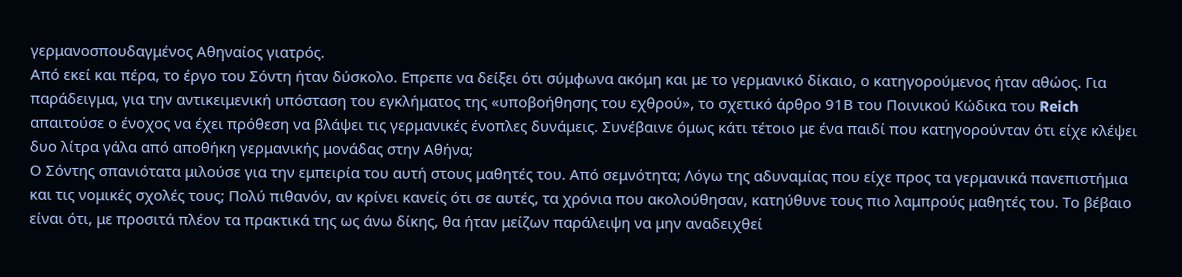γερμανοσπουδαγμένος Αθηναίος γιατρός.
Από εκεί και πέρα, το έργο του Σόντη ήταν δύσκολο. Επρεπε να δείξει ότι σύμφωνα ακόμη και με το γερμανικό δίκαιο, ο κατηγορούμενος ήταν αθώος. Για παράδειγμα, για την αντικειμενική υπόσταση του εγκλήματος της «υποβοήθησης του εχθρού», το σχετικό άρθρο 91Β του Ποινικού Κώδικα του Reich απαιτούσε ο ένοχος να έχει πρόθεση να βλάψει τις γερμανικές ένοπλες δυνάμεις. Συνέβαινε όμως κάτι τέτοιο με ένα παιδί που κατηγορούνταν ότι είχε κλέψει δυο λίτρα γάλα από αποθήκη γερμανικής μονάδας στην Αθήνα;
Ο Σόντης σπανιότατα μιλούσε για την εμπειρία του αυτή στους μαθητές του. Από σεμνότητα; Λόγω της αδυναμίας που είχε προς τα γερμανικά πανεπιστήμια και τις νομικές σχολές τους; Πολύ πιθανόν, αν κρίνει κανείς ότι σε αυτές, τα χρόνια που ακολούθησαν, κατηύθυνε τους πιο λαμπρούς μαθητές του. Το βέβαιο είναι ότι, με προσιτά πλέον τα πρακτικά της ως άνω δίκης, θα ήταν μείζων παράλειψη να μην αναδειχθεί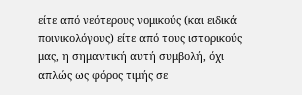είτε από νεότερους νομικούς (και ειδικά ποινικολόγους) είτε από τους ιστορικούς μας, η σημαντική αυτή συμβολή, όχι απλώς ως φόρος τιμής σε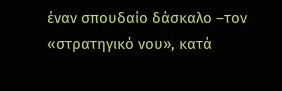έναν σπουδαίο δάσκαλο –τον «στρατηγικό νου», κατά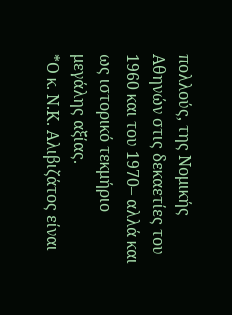πολλούς, της Νομικής Αθηνών στις δεκαετίες του 1960 και του 1970– αλλά και ως ιστορικό τεκμήριο μεγάλης αξίας.
*Ο κ. Ν.Κ. Αλιβιζάτος είναι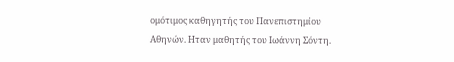ομότιμος καθηγητής του Πανεπιστημίου Αθηνών. Ηταν μαθητής του Ιωάννη Σόντη.